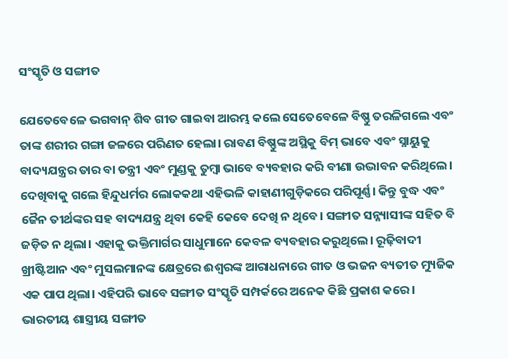ସଂସ୍କୃତି ଓ ସଙ୍ଗୀତ

ଯେତେବେଳେ ଭଗବାନ୍‌ ଶିବ ଗୀତ ଗାଇବା ଆରମ୍ଭ କଲେ ସେତେବେଳେ ବିଷ୍ଣୁ ତରଳିଗଲେ ଏବଂ ତାଙ୍କ ଶରୀର ଗଙ୍ଗା ଜଳରେ ପରିଣତ ହେଲା। ରାବଣ ବିଷ୍ଣୁଙ୍କ ଅସ୍ଥିକୁ ବିମ୍‌ ଭାବେ ଏବଂ ସ୍ନାୟୁକୁ ବାଦ୍ୟଯନ୍ତ୍ରର ତାର ବା ତନ୍ତ୍ରୀ ଏବଂ ମୁଣ୍ଡକୁ ତୁମ୍ବା ଭାବେ ବ୍ୟବହାର କରି ବୀଣା ଉଦ୍ଭାବନ କରିଥିଲେ। ଦେଖିବାକୁ ଗଲେ ହିନ୍ଦୁଧର୍ମର ଲୋକକଥା ଏହିଭଳି କାହାଣୀଗୁଡ଼ିକରେ ପରିପୂର୍ଣ୍ଣ। କିନ୍ତୁ ବୁଦ୍ଧ ଏବଂ ଜୈନ ତୀର୍ଥଙ୍କର ସହ ବାଦ୍ୟଯନ୍ତ୍ର ଥିବା କେହି କେବେ ଦେଖି ନ ଥିବେ। ସଙ୍ଗୀତ ସନ୍ନ୍ୟାସୀଙ୍କ ସହିତ ବି ଜଡ଼ିତ ନ ଥିଲା। ଏହାକୁ ଭକ୍ତିମାର୍ଗର ସାଧୁମାନେ କେବଳ ବ୍ୟବହାର କରୁଥିଲେ। ରୂଢ଼ିବାଦୀ ଖ୍ରୀଷ୍ଟିଆନ ଏବଂ ମୁସଲମାନଙ୍କ କ୍ଷେତ୍ରରେ ଈଶ୍ବରଙ୍କ ଆରାଧନାରେ ଗୀତ ଓ ଭଜନ ବ୍ୟତୀତ ମ୍ୟୁଜିକ ଏକ ପାପ ଥିଲା। ଏହିପରି ଭାବେ ସଙ୍ଗୀତ ସଂସ୍କୃତି ସମ୍ପର୍କରେ ଅନେକ କିଛି ପ୍ରକାଶ କରେ।
ଭାରତୀୟ ଶାସ୍ତ୍ରୀୟ ସଙ୍ଗୀତ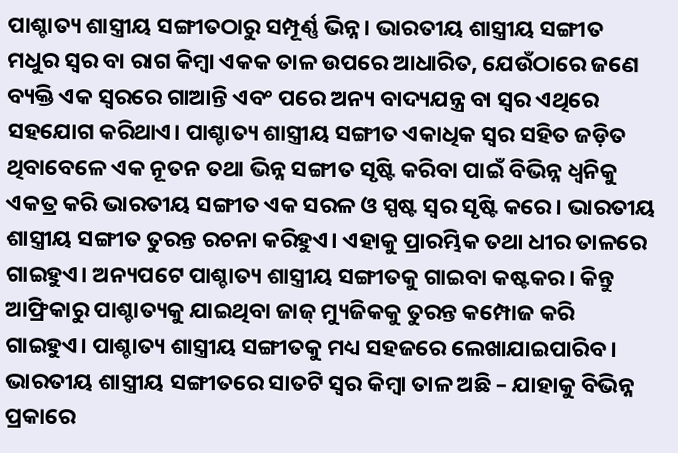ପାଶ୍ଚାତ୍ୟ ଶାସ୍ତ୍ରୀୟ ସଙ୍ଗୀତଠାରୁ ସମ୍ପୂର୍ଣ୍ଣ ଭିନ୍ନ। ଭାରତୀୟ ଶାସ୍ତ୍ରୀୟ ସଙ୍ଗୀତ ମଧୁର ସ୍ବର ବା ରାଗ କିମ୍ବା ଏକକ ତାଳ ଉପରେ ଆଧାରିତ, ଯେଉଁଠାରେ ଜଣେ ବ୍ୟକ୍ତି ଏକ ସ୍ବରରେ ଗାଆନ୍ତି ଏବଂ ପରେ ଅନ୍ୟ ବାଦ୍ୟଯନ୍ତ୍ର ବା ସ୍ବର ଏଥିରେ ସହଯୋଗ କରିଥାଏ। ପାଶ୍ଚାତ୍ୟ ଶାସ୍ତ୍ରୀୟ ସଙ୍ଗୀତ ଏକାଧିକ ସ୍ବର ସହିତ ଜଡ଼ିତ ଥିବାବେଳେ ଏକ ନୂତନ ତଥା ଭିନ୍ନ ସଙ୍ଗୀତ ସୃଷ୍ଟି କରିବା ପାଇଁ ବିଭିନ୍ନ ଧ୍ୱନିକୁ ଏକତ୍ର କରି ଭାରତୀୟ ସଙ୍ଗୀତ ଏକ ସରଳ ଓ ସ୍ପଷ୍ଟ ସ୍ବର ସୃଷ୍ଟି କରେ। ଭାରତୀୟ ଶାସ୍ତ୍ରୀୟ ସଙ୍ଗୀତ ତୁରନ୍ତ ରଚନା କରିହୁଏ। ଏହାକୁ ପ୍ରାରମ୍ଭିକ ତଥା ଧୀର ତାଳରେ ଗାଇହୁଏ। ଅନ୍ୟପଟେ ପାଶ୍ଚାତ୍ୟ ଶାସ୍ତ୍ରୀୟ ସଙ୍ଗୀତକୁ ଗାଇବା କଷ୍ଟକର। କିନ୍ତୁ ଆଫ୍ରିକାରୁ ପାଶ୍ଚାତ୍ୟକୁ ଯାଇଥିବା ଜାଜ୍‌ ମ୍ୟୁଜିକକୁ ତୁରନ୍ତ କମ୍ପୋଜ କରି ଗାଇହୁଏ। ପାଶ୍ଚାତ୍ୟ ଶାସ୍ତ୍ରୀୟ ସଙ୍ଗୀତକୁ ମଧ୍ୟ ସହଜରେ ଲେଖାଯାଇପାରିବ। ଭାରତୀୟ ଶାସ୍ତ୍ରୀୟ ସଙ୍ଗୀତରେ ସାତଟି ସ୍ବର କିମ୍ବା ତାଳ ଅଛି – ଯାହାକୁ ବିଭିନ୍ନ ପ୍ରକାରେ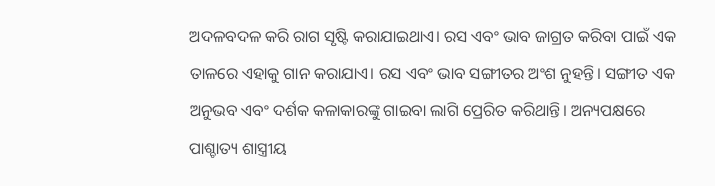ଅଦଳବଦଳ କରି ରାଗ ସୃଷ୍ଟି କରାଯାଇଥାଏ। ରସ ଏବଂ ଭାବ ଜାଗ୍ରତ କରିବା ପାଇଁ ଏକ ତାଳରେ ଏହାକୁ ଗାନ କରାଯାଏ। ରସ ଏବଂ ଭାବ ସଙ୍ଗୀତର ଅଂଶ ନୁହନ୍ତି। ସଙ୍ଗୀତ ଏକ ଅନୁଭବ ଏବଂ ଦର୍ଶକ କଳାକାରଙ୍କୁ ଗାଇବା ଲାଗି ପ୍ରେରିତ କରିଥାନ୍ତି। ଅନ୍ୟପକ୍ଷରେ ପାଶ୍ଚାତ୍ୟ ଶାସ୍ତ୍ରୀୟ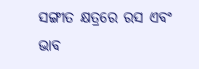ସଙ୍ଗୀତ କ୍ଷତ୍ରରେ ରସ ଏବଂ ଭାବ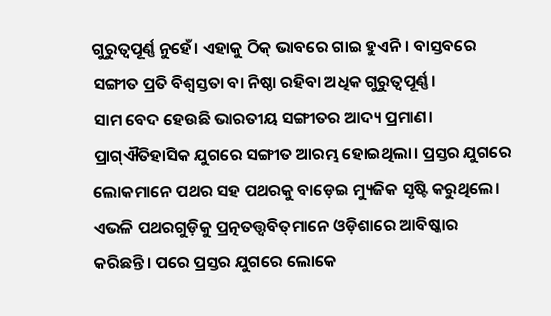ଗୁରୁତ୍ୱପୂର୍ଣ୍ଣ ନୁହେଁ। ଏହାକୁ ଠିକ୍‌ ଭାବରେ ଗାଇ ହୁଏନି। ବାସ୍ତବରେ ସଙ୍ଗୀତ ପ୍ରତି ବିଶ୍ୱସ୍ତତା ବା ନିଷ୍ଠା ରହିବା ଅଧିକ ଗୁରୁତ୍ୱପୂର୍ଣ୍ଣ।
ସାମ ବେଦ ହେଉଛି ଭାରତୀୟ ସଙ୍ଗୀତର ଆଦ୍ୟ ପ୍ରମାଣ। ପ୍ରାଗ୍‌ଐତିହାସିକ ଯୁଗରେ ସଙ୍ଗୀତ ଆରମ୍ଭ ହୋଇଥିଲା। ପ୍ରସ୍ତର ଯୁଗରେ ଲୋକମାନେ ପଥର ସହ ପଥରକୁ ବାଡ଼େଇ ମ୍ୟୁଜିକ ସୃଷ୍ଟି କରୁଥିଲେ। ଏଭଳି ପଥରଗୁଡ଼ିକୁ ପ୍ରତ୍ନତତ୍ତ୍ୱବିତ୍‌ମାନେ ଓଡ଼ିଶାରେ ଆବିଷ୍କାର କରିଛନ୍ତି। ପରେ ପ୍ରସ୍ତର ଯୁଗରେ ଲୋକେ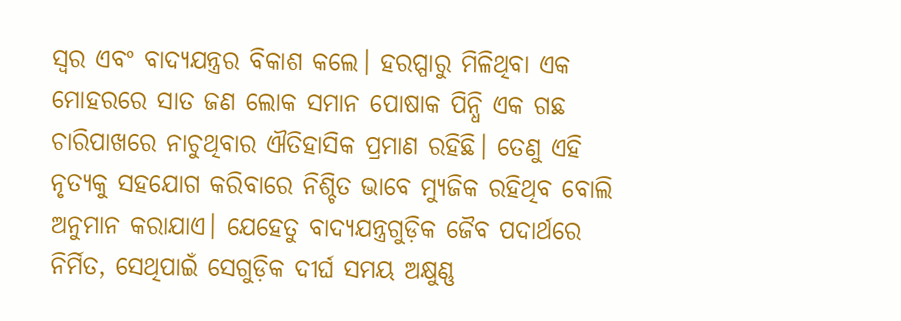ସ୍ବର ଏବଂ ବାଦ୍ୟଯନ୍ତ୍ରର ବିକାଶ କଲେ। ହରପ୍ପାରୁ ମିଳିଥିବା ଏକ ମୋହରରେ ସାତ ଜଣ ଲୋକ ସମାନ ପୋଷାକ ପିନ୍ଧି ଏକ ଗଛ ଚାରିପାଖରେ ନାଚୁଥିବାର ଐତିହାସିକ ପ୍ରମାଣ ରହିଛି। ତେଣୁ ଏହି ନୃତ୍ୟକୁ ସହଯୋଗ କରିବାରେ ନିଶ୍ଚିତ ଭାବେ ମ୍ୟୁଜିକ ରହିଥିବ ବୋଲି ଅନୁମାନ କରାଯାଏ। ଯେହେତୁ ବାଦ୍ୟଯନ୍ତ୍ରଗୁଡ଼ିକ ଜୈବ ପଦାର୍ଥରେ ନିର୍ମିତ, ସେଥିପାଇଁ ସେଗୁଡ଼ିକ ଦୀର୍ଘ ସମୟ ଅକ୍ଷୁଣ୍ଣ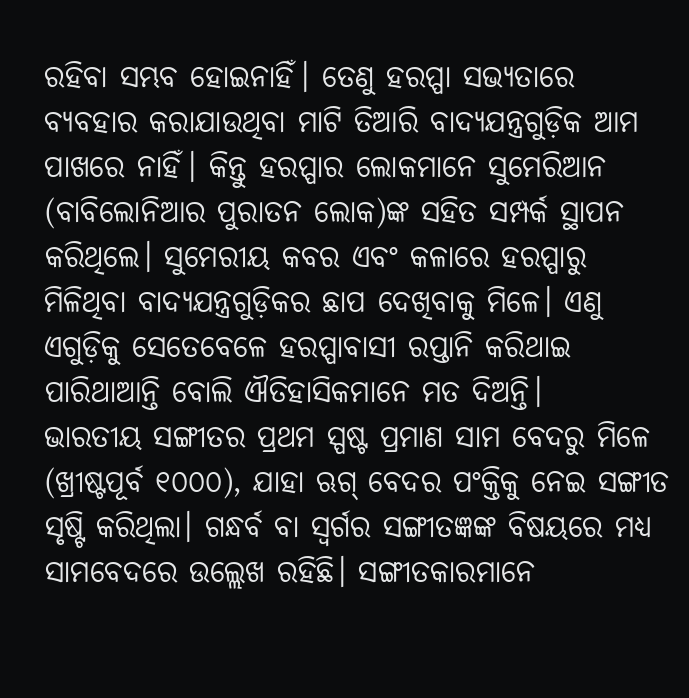ରହିବା ସମ୍ଭବ ହୋଇନାହିଁ। ତେଣୁ ହରପ୍ପା ସଭ୍ୟତାରେ ବ୍ୟବହାର କରାଯାଉଥିବା ମାଟି ତିଆରି ବାଦ୍ୟଯନ୍ତ୍ରଗୁଡ଼ିକ ଆମ ପାଖରେ ନାହିଁ। କିନ୍ତୁ ହରପ୍ପାର ଲୋକମାନେ ସୁମେରିଆନ (ବାବିଲୋନିଆର ପୁରାତନ ଲୋକ)ଙ୍କ ସହିତ ସମ୍ପର୍କ ସ୍ଥାପନ କରିଥିଲେ। ସୁମେରୀୟ କବର ଏବଂ କଳାରେ ହରପ୍ପାରୁ ମିଳିଥିବା ବାଦ୍ୟଯନ୍ତ୍ରଗୁଡ଼ିକର ଛାପ ଦେଖିବାକୁ ମିଳେ। ଏଣୁ ଏଗୁଡ଼ିକୁ ସେତେବେଳେ ହରପ୍ପାବାସୀ ରପ୍ତାନି କରିଥାଇ ପାରିଥାଆନ୍ତି ବୋଲି ଐତିହାସିକମାନେ ମତ ଦିଅନ୍ତି।
ଭାରତୀୟ ସଙ୍ଗୀତର ପ୍ରଥମ ସ୍ପଷ୍ଟ ପ୍ରମାଣ ସାମ ବେଦରୁ ମିଳେ (ଖ୍ରୀଷ୍ଟପୂର୍ବ ୧୦୦୦), ଯାହା ଋଗ୍‌ ବେଦର ପଂକ୍ତିକୁ ନେଇ ସଙ୍ଗୀତ ସୃଷ୍ଟି କରିଥିଲା। ଗନ୍ଧର୍ବ ବା ସ୍ବର୍ଗର ସଙ୍ଗୀତଜ୍ଞଙ୍କ ବିଷୟରେ ମଧ୍ୟ ସାମବେଦରେ ଉଲ୍ଲେଖ ରହିଛି। ସଙ୍ଗୀତକାରମାନେ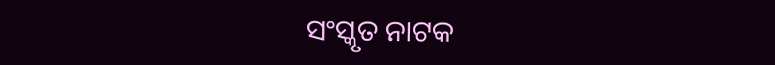ସଂସ୍କୃତ ନାଟକ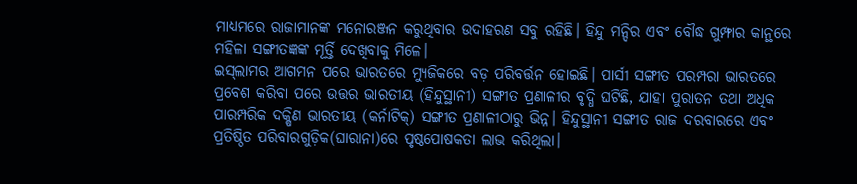ମାଧ୍ୟମରେ ରାଜାମାନଙ୍କ ମନୋରଞ୍ଜନ କରୁଥିବାର ଉଦାହରଣ ସବୁ ରହିଛି। ହିନ୍ଦୁ ମନ୍ଦିର ଏବଂ ବୌଦ୍ଧ ଗୁମ୍ଫାର କାନ୍ଥରେ ମହିଳା ସଙ୍ଗୀତଜ୍ଞଙ୍କ ମୂର୍ତ୍ତି ଦେଖିବାକୁ ମିଳେ।
ଇସ୍‌ଲାମର ଆଗମନ ପରେ ଭାରତରେ ମ୍ୟୁଜିକରେ ବଡ଼ ପରିବର୍ତ୍ତନ ହୋଇଛି। ପାର୍ସୀ ସଙ୍ଗୀତ ପରମ୍ପରା ଭାରତରେ ପ୍ରବେଶ କରିବା ପରେ ଉତ୍ତର ଭାରତୀୟ (ହିନ୍ଦୁସ୍ଥାନୀ) ସଙ୍ଗୀତ ପ୍ରଣାଳୀର ବୃଦ୍ଧି ଘଟିଛି, ଯାହା ପୁରାତନ ତଥା ଅଧିକ ପାରମ୍ପରିକ ଦକ୍ଷିଣ ଭାରତୀୟ (କର୍ନାଟିକ୍‌) ସଙ୍ଗୀତ ପ୍ରଣାଳୀଠାରୁ ଭିନ୍ନ। ହିନ୍ଦୁସ୍ଥାନୀ ସଙ୍ଗୀତ ରାଜ ଦରବାରରେ ଏବଂ ପ୍ରତିଷ୍ଠିତ ପରିବାରଗୁଡ଼ିକ(ଘାରାନା)ରେ ପୃଷ୍ଠପୋଷକତା ଲାଭ କରିଥିଲା।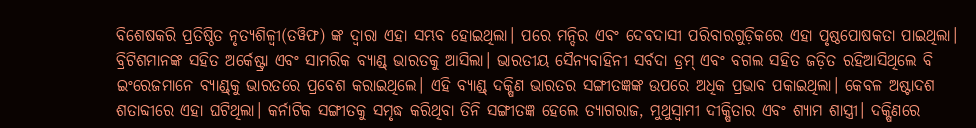ବିଶେଷକରି ପ୍ରତିଷ୍ଠିତ ନୃତ୍ୟଶିଳ୍ବୀ(ତୱିଫ) ଙ୍କ ଦ୍ୱାରା ଏହା ସମ୍ଭବ ହୋଇଥିଲା। ପରେ ମନ୍ଦିର ଏବଂ ଦେବଦାସୀ ପରିବାରଗୁଡ଼ିକରେ ଏହା ପୃଷ୍ଠପୋଷକତା ପାଇଥିଲା।
ବ୍ରିଟିଶମାନଙ୍କ ସହିତ ଅର୍କେଷ୍ଟ୍ରା ଏବଂ ସାମରିକ ବ୍ୟାଣ୍ଡ୍‌ ଭାରତକୁ ଆସିଲା। ଭାରତୀୟ ସୈନ୍ୟବାହିନୀ ସର୍ବଦା ଡ୍ରମ୍‌ ଏବଂ ବଗଲ ସହିତ ଜଡ଼ିତ ରହିଆସିଥିଲେ ବି ଇଂରେଜମାନେ ବ୍ୟାଣ୍ଡ୍‌କୁ ଭାରତରେ ପ୍ରବେଶ କରାଇଥିଲେ। ଏହି ବ୍ୟାଣ୍ଡ୍‌ ଦକ୍ଷିଣ ଭାରତର ସଙ୍ଗୀତଜ୍ଞଙ୍କ ଉପରେ ଅଧିକ ପ୍ରଭାବ ପକାଇଥିଲା। କେବଳ ଅଷ୍ଟାଦଶ ଶତାବ୍ଦୀରେ ଏହା ଘଟିଥିଲା। କର୍ନାଟିକ ସଙ୍ଗୀତକୁ ସମୃଦ୍ଧ କରିଥିବା ତିନି ସଙ୍ଗୀତଜ୍ଞ ହେଲେ ତ୍ୟାଗରାଜ, ମୁଥୁସ୍ବାମୀ ଦୀକ୍ଷିତାର ଏବଂ ଶ୍ୟାମ ଶାସ୍ତ୍ରୀ। ଦକ୍ଷିଣରେ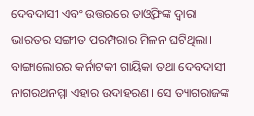ଦେବଦାସୀ ଏବଂ ଉତ୍ତରରେ ତାଓ୍ବିଫଙ୍କ ଦ୍ୱାରା ଭାରତର ସଙ୍ଗୀତ ପରମ୍ପରାର ମିଳନ ଘଟିଥିଲା। ବାଙ୍ଗାଲୋରର କର୍ନାଟକୀ ଗାୟିକା ତଥା ଦେବଦାସୀ ନାଗରଥନମ୍ମା ଏହାର ଉଦାହରଣ। ସେ ତ୍ୟାଗରାଜଙ୍କ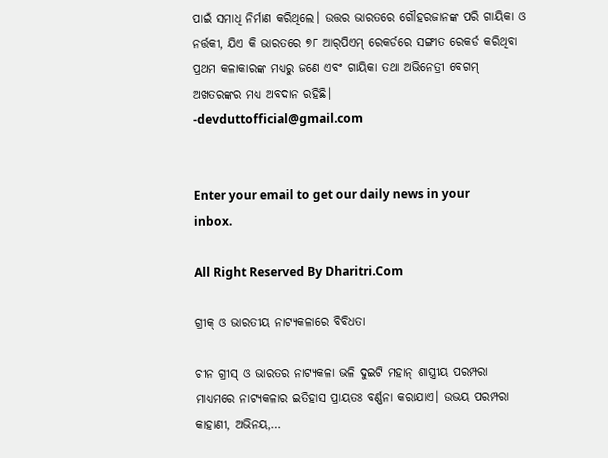ପାଇଁ ସମାଧି ନିର୍ମାଣ କରିଥିଲେ। ଉତ୍ତର ଭାରତରେ ଗୌହରଜାନଙ୍କ ପରି ଗାୟିକା ଓ ନର୍ତ୍ତକୀ, ଯିଏ କି ଭାରତରେ ୭୮ ଆର୍‌ପିଏମ୍‌ ରେକର୍ଡରେ ସଙ୍ଗୀତ ରେକର୍ଡ କରିଥିବା ପ୍ରଥମ କଳାକାରଙ୍କ ମଧ୍ୟରୁ ଜଣେ ଏବଂ ଗାୟିକା ତଥା ଅଭିନେତ୍ରୀ ବେଗମ୍‌ ଅଖତରଙ୍କର ମଧ୍ୟ ଅବଦାନ ରହିଛି।
-devduttofficial@gmail.com


Enter your email to get our daily news in your inbox.

All Right Reserved By Dharitri.Com

ଗ୍ରୀକ୍‌ ଓ ଭାରତୀୟ ନାଟ୍ୟକଳାରେ ବିବିଧତା

ଚୀନ ଗ୍ରୀସ୍‌ ଓ ଭାରତର ନାଟ୍ୟକଳା ଭଳି ଦୁଇଟି ମହାନ୍‌ ଶାସ୍ତ୍ରୀୟ ପରମ୍ପରା ମାଧ୍ୟମରେ ନାଟ୍ୟକଳାର ଇତିହାସ ପ୍ରାୟତଃ ବର୍ଣ୍ଣନା କରାଯାଏ। ଉଭୟ ପରମ୍ପରା କାହାଣୀ, ଅଭିନୟ,…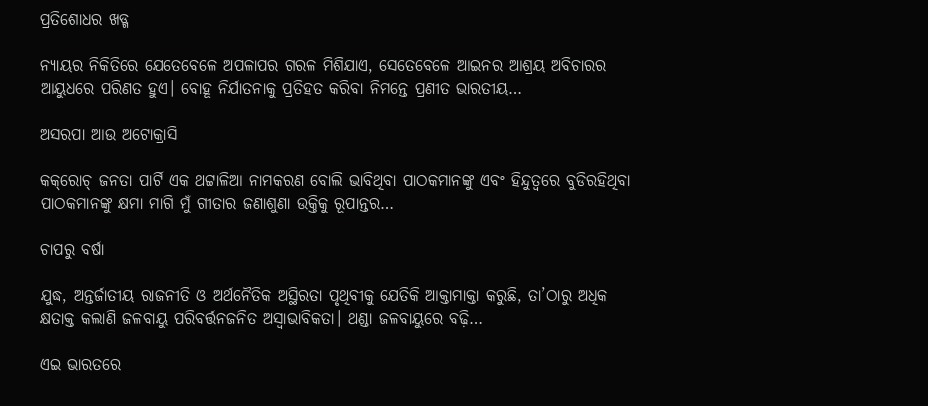ପ୍ରତିଶୋଧର ଖଡ୍ଗ

ନ୍ୟାୟର ନିକିତିରେ ଯେତେବେଳେ ଅପଳାପର ଗରଳ ମିଶିଯାଏ, ସେତେବେଳେ ଆଇନର ଆଶ୍ରୟ ଅବିଚାରର ଆୟୁଧରେ ପରିଣତ ହୁଏ। ବୋହୂ ନିର୍ଯାତନାକୁ ପ୍ରତିହତ କରିବା ନିମନ୍ତେ ପ୍ରଣୀତ ଭାରତୀୟ…

ଅସରପା ଆଉ ଅଟୋକ୍ରାସି

କକ୍‌ରୋଚ୍‌ ଜନତା ପାର୍ଟି ଏକ ଥଟ୍ଟାଳିଆ ନାମକରଣ ବୋଲି ଭାବିଥିବା ପାଠକମାନଙ୍କୁ ଏବଂ ହିନ୍ଦୁତ୍ୱରେ ବୁଡିରହିଥିବା ପାଠକମାନଙ୍କୁ କ୍ଷମା ମାଗି ମୁଁ ଗୀତାର ଜଣାଶୁଣା ଉକ୍ତିକୁ ରୂପାନ୍ତର…

ଚାପରୁ ବର୍ଷା

ଯୁଦ୍ଧ, ଅନ୍ତର୍ଜାତୀୟ ରାଜନୀତି ଓ ଅର୍ଥନୈତିକ ଅସ୍ଥିରତା ପୃଥିବୀକୁ ଯେତିକି ଆକ୍ତାମାକ୍ତା କରୁଛି, ତା’ଠାରୁ ଅଧିକ କ୍ଷତାକ୍ତ କଲାଣି ଜଳବାୟୁ ପରିବର୍ତ୍ତନଜନିତ ଅସ୍ବାଭାବିକତା। ଥଣ୍ଡା ଜଳବାୟୁରେ ବଢ଼ି…

ଏଇ ଭାରତରେ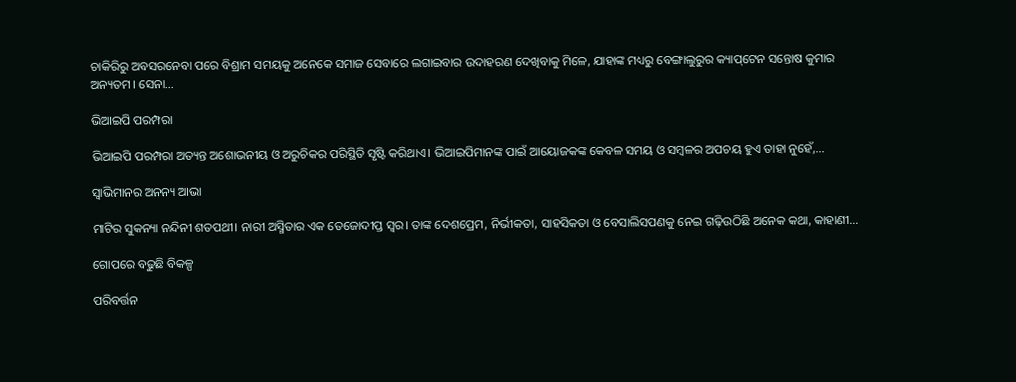ଚାକିରିରୁ ଅବସରନେବା ପରେ ବିଶ୍ରାମ ସମୟକୁ ଅନେକେ ସମାଜ ସେବାରେ ଲଗାଇବାର ଉଦାହରଣ ଦେଖିବାକୁ ମିଳେ, ଯାହାଙ୍କ ମଧ୍ୟରୁ ବେଙ୍ଗାଲୁରୁର କ୍ୟାପ୍‌ଟେନ ସନ୍ତୋଷ କୁମାର ଅନ୍ୟତମ। ସେନା…

ଭିଆଇପି ପରମ୍ପରା

ଭିଆଇପି ପରମ୍ପରା ଅତ୍ୟନ୍ତ ଅଶୋଭନୀୟ ଓ ଅରୁଚିକର ପରିସ୍ଥିତି ସୃଷ୍ଟି କରିଥାଏ। ଭିଆଇପିମାନଙ୍କ ପାଇଁ ଆୟୋଜକଙ୍କ କେବଳ ସମୟ ଓ ସମ୍ବଳର ଅପଚୟ ହୁଏ ତାହା ନୁହେଁ,…

ସ୍ବାଭିମାନର ଅନନ୍ୟ ଆଭା

ମାଟିର ସୁକନ୍ୟା ନନ୍ଦିନୀ ଶତପଥୀ। ନାରୀ ଅସ୍ମିତାର ଏକ ତେଜୋଦୀପ୍ତ ସ୍ବର। ତାଙ୍କ ଦେଶପ୍ରେମ, ନିର୍ଭୀକତା, ସାହସିକତା ଓ ବେସାଲିସପଣକୁ ନେଇ ଗଢ଼ିଉଠିଛି ଅନେକ କଥା, କାହାଣୀ…

ଗୋପରେ ବଢୁଛି ବିକଳ୍ପ

ପରିବର୍ତ୍ତନ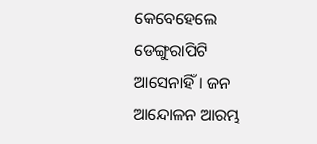କେବେହେଲେ ଡେଙ୍ଗୁରାପିଟି ଆସେନାହିଁ। ଜନ ଆନ୍ଦୋଳନ ଆରମ୍ଭ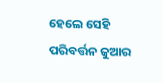ହେଲେ ସେହି ପରିବର୍ତ୍ତନ ଜୁଆର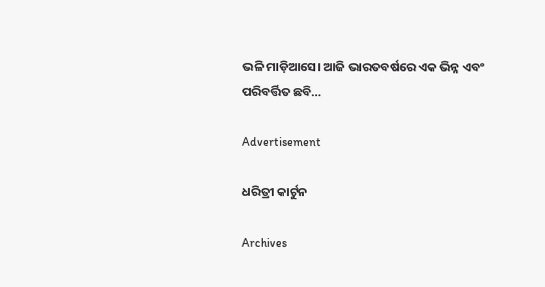ଭଳି ମାଡ଼ିଆସେ। ଆଜି ଭାରତବର୍ଷରେ ଏକ ଭିନ୍ନ ଏବଂ ପରିବର୍ତ୍ତିତ ଛବି…

Advertisement

ଧରିତ୍ରୀ କାର୍ଟୁନ

Archives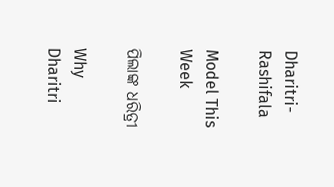Dharitri-Rashifala

Model This Week

ପିଲାଙ୍କ ଧରିତ୍ରୀ

Why Dharitri